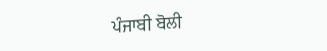ਪੰਜਾਬੀ ਬੋਲੀ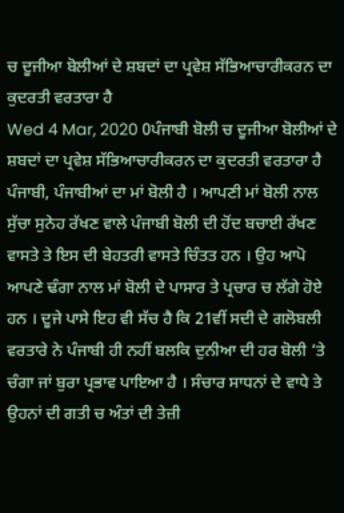ਚ ਦੂਜੀਆ ਬੋਲੀਆਂ ਦੇ ਸ਼ਬਦਾਂ ਦਾ ਪ੍ਰਵੇਸ਼ ਸੱਭਿਆਚਾਰੀਕਰਨ ਦਾ ਕੁਦਰਤੀ ਵਰਤਾਰਾ ਹੈ
Wed 4 Mar, 2020 0ਪੰਜਾਬੀ ਬੋਲੀ ਚ ਦੂਜੀਆ ਬੋਲੀਆਂ ਦੇ ਸ਼ਬਦਾਂ ਦਾ ਪ੍ਰਵੇਸ਼ ਸੱਭਿਆਚਾਰੀਕਰਨ ਦਾ ਕੁਦਰਤੀ ਵਰਤਾਰਾ ਹੈ
ਪੰਜਾਬੀ, ਪੰਜਾਬੀਆਂ ਦਾ ਮਾਂ ਬੋਲੀ ਹੈ । ਆਪਣੀ ਮਾਂ ਬੋਲੀ ਨਾਲ ਸੁੱਚਾ ਸੁਨੇਹ ਰੱਖਣ ਵਾਲੇ ਪੰਜਾਬੀ ਬੋਲੀ ਦੀ ਹੋਂਦ ਬਚਾਈ ਰੱਖਣ ਵਾਸਤੇ ਤੇ ਇਸ ਦੀ ਬੇਹਤਰੀ ਵਾਸਤੇ ਚਿੰਤਤ ਹਨ । ਉਹ ਆਪੋ ਆਪਣੇ ਢੰਗਾ ਨਾਲ ਮਾਂ ਬੋਲੀ ਦੇ ਪਾਸਾਰ ਤੇ ਪ੍ਰਚਾਰ ਚ ਲੱਗੇ ਹੋਏ ਹਨ । ਦੂਜੇ ਪਾਸੇ ਇਹ ਵੀ ਸੱਚ ਹੈ ਕਿ 21ਵੀਂ ਸਦੀ ਦੇ ਗਲੋਬਲੀ ਵਰਤਾਰੇ ਨੇ ਪੰਜਾਬੀ ਹੀ ਨਹੀਂ ਬਲਕਿ ਦੁਨੀਆ ਦੀ ਹਰ ਬੋਲੀ ‘ਤੇ ਚੰਗਾ ਜਾਂ ਬੁਰਾ ਪ੍ਰਭਾਵ ਪਾਇਆ ਹੈ । ਸੰਚਾਰ ਸਾਧਨਾਂ ਦੇ ਵਾਧੇ ਤੇ ਉਹਨਾਂ ਦੀ ਗਤੀ ਚ ਅੰਤਾਂ ਦੀ ਤੇਜ਼ੀ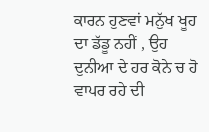ਕਾਰਨ ਹੁਣਵਾਂ ਮਨੁੱਖ ਖੂਹ ਦਾ ਡੱਡੂ ਨਹੀਂ , ਉਹ ਦੁਨੀਆ ਦੇ ਹਰ ਕੋਨੇ ਚ ਹੋ ਵਾਪਰ ਰਹੇ ਦੀ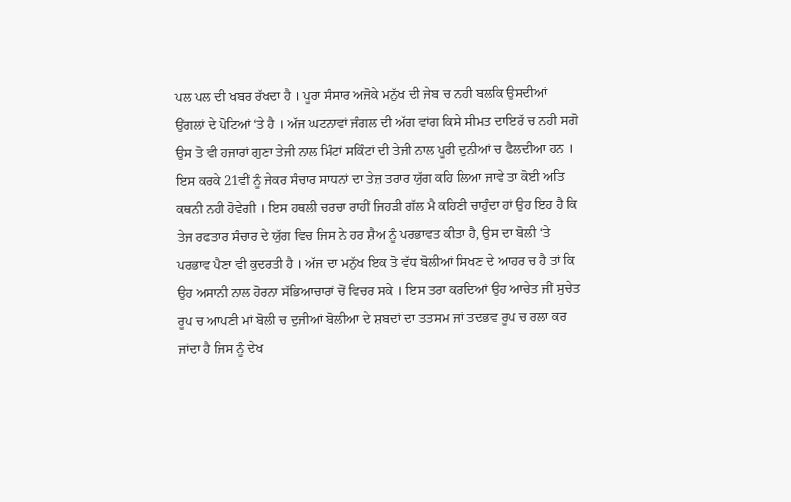ਪਲ ਪਲ ਦੀ ਖਬਰ ਰੱਖਦਾ ਹੈ । ਪੂਰਾ ਸੰਸਾਰ ਅਜੋਕੇ ਮਨੁੱਖ ਦੀ ਜੇਬ ਚ ਨਹੀ ਬਲਕਿ ਉਸਦੀਆਂ ਉਂਗਲਾਂ ਦੇ ਪੋਟਿਆਂ ‘ਤੇ ਹੈ । ਅੱਜ ਘਟਨਾਵਾਂ ਜੰਗਲ ਦੀ ਅੱਗ ਵਾਂਗ ਕਿਸੇ ਸੀਮਤ ਦਾਇਰੱ ਚ ਨਹੀ ਸਗੋ ਉਸ ਤੋ ਵੀ ਹਜਾਰਾਂ ਗੁਣਾ ਤੇਜੀ ਨਾਲ ਮਿੰਟਾਂ ਸਕਿੰਟਾਂ ਦੀ ਤੇਜੀ ਨਾਲ ਪੂਰੀ ਦੁਨੀਆਂ ਚ ਫੈਲਦੀਆ ਹਨ । ਇਸ ਕਰਕੇ 21ਵੀਂ ਨੂੰ ਜੇਕਰ ਸੰਚਾਰ ਸਾਧਨਾਂ ਦਾ ਤੇਜ਼ ਤਰਾਰ ਯੁੱਗ ਕਹਿ ਲਿਆ ਜਾਵੇ ਤਾ ਕੋਈ ਅਤਿ ਕਥਨੀ ਨਹੀ ਹੋਵੇਗੀ । ਇਸ ਹਥਲੀ ਚਰਚਾ ਰਾਹੀਂ ਜਿਹੜੀ ਗੱਲ ਮੈ ਕਹਿਣੀ ਚਾਹੁੰਦਾ ਹਾਂ ਉਹ ਇਹ ਹੈ ਕਿ ਤੇਜ ਰਫਤਾਰ ਸੰਚਾਰ ਦੇ ਯੁੱਗ ਵਿਚ ਜਿਸ ਨੇ ਹਰ ਸ਼ੈਅ ਨੂੰ ਪਰਭਾਵਤ ਕੀਤਾ ਹੈ, ਉਸ ਦਾ ਬੋਲੀ ‘ਤੇ ਪਰਭਾਵ ਪੈਣਾ ਵੀ ਕੁਦਰਤੀ ਹੈ । ਅੱਜ ਦਾ ਮਨੁੱਖ ਇਕ ਤੋ ਵੱਧ ਬੋਲੀਆਂ ਸਿਖਣ ਦੇ ਆਹਰ ਚ ਹੈ ਤਾਂ ਕਿ ਉਹ ਅਸਾਨੀ ਨਾਲ ਹੋਰਨਾ ਸੱਭਿਆਚਾਰਾਂ ਚੋਂ ਵਿਚਰ ਸਕੇ । ਇਸ ਤਰਾ ਕਰਦਿਆਂ ਉਹ ਆਚੇਤ ਜੀਂ ਸੁਚੇਤ ਰੂਪ ਚ ਆਪਣੀ ਮਾਂ ਬੋਲੀ ਚ ਦੁਜੀਆਂ ਬੋਲੀਆ ਦੇ ਸ਼ਬਦਾਂ ਦਾ ਤਤਸਮ ਜਾਂ ਤਦਭਵ ਰੂਪ ਚ ਰਲਾ ਕਰ ਜਾਂਦਾ ਹੈ ਜਿਸ ਨੂੰ ਦੇਖ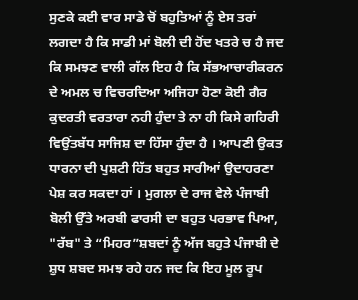ਸੁਣਕੇ ਕਈ ਵਾਰ ਸਾਡੇ ਚੋਂ ਬਹੁਤਿਆਂ ਨੂੰ ਏਸ ਤਰਾਂ ਲਗਦਾ ਹੈ ਕਿ ਸਾਡੀ ਮਾਂ ਬੋਲੀ ਦੀ ਹੋਂਦ ਖਤਰੇ ਚ ਹੈ ਜਦ ਕਿ ਸਮਝਣ ਵਾਲੀ ਗੱਲ ਇਹ ਹੈ ਕਿ ਸੱਭਆਚਾਰੀਕਰਨ ਦੇ ਅਮਲ ਚ ਵਿਚਰਦਿਆ ਅਜਿਹਾ ਹੋਣਾ ਕੋਈ ਗੈਰ ਕੁਦਰਤੀ ਵਰਤਾਰਾ ਨਹੀ ਹੁੰਦਾ ਤੇ ਨਾ ਹੀ ਕਿਸੇ ਗਹਿਰੀ ਵਿਉਂਤਬੱਧ ਸਾਜਿਸ਼ ਦਾ ਹਿੱਸਾ ਹੁੰਦਾ ਹੈ । ਆਪਣੀ ਉਕਤ ਧਾਰਨਾ ਦੀ ਪੁਸ਼ਟੀ ਹਿੱਤ ਬਹੁਤ ਸਾਰੀਆਂ ਉਦਾਹਰਣਾ ਪੇਸ਼ ਕਰ ਸਕਦਾ ਹਾਂ । ਮੁਗਲਾ ਦੇ ਰਾਜ ਵੇਲੇ ਪੰਜਾਬੀ ਬੋਲੀ ਉੱਤੇ ਅਰਬੀ ਫਾਰਸੀ ਦਾ ਬਹੁਤ ਪਰਭਾਵ ਪਿਆ, "ਰੱਬ" ਤੇ “ਮਿਹਰ”ਸ਼ਬਦਾਂ ਨੂੰ ਅੱਜ ਬਹੁਤੇ ਪੰਜਾਬੀ ਦੇ ਸ਼ੁਧ ਸ਼ਬਦ ਸਮਝ ਰਹੇ ਹਨ ਜਦ ਕਿ ਇਹ ਮੂਲ ਰੂਪ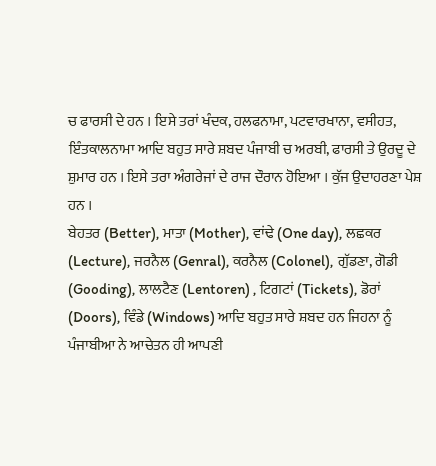ਚ ਫਾਰਸੀ ਦੇ ਹਨ । ਇਸੇ ਤਰਾਂ ਖੰਦਕ, ਹਲਫਨਾਮਾ, ਪਟਵਾਰਖਾਨਾ, ਵਸੀਹਤ, ਇੰਤਕਾਲਨਾਮਾ ਆਦਿ ਬਹੁਤ ਸਾਰੇ ਸ਼ਬਦ ਪੰਜਾਬੀ ਚ ਅਰਬੀ, ਫਾਰਸੀ ਤੇ ਉਰਦੂ ਦੇ ਸ਼ੁਮਾਰ ਹਨ । ਇਸੇ ਤਰਾ ਅੰਗਰੇਜਾਂ ਦੇ ਰਾਜ ਦੌਰਾਨ ਹੋਇਆ । ਕੁੱਜ ਉਦਾਹਰਣਾ ਪੇਸ਼ ਹਨ ।
ਬੇਹਤਰ (Better), ਮਾਤਾ (Mother), ਵਾਂਢੇ (One day), ਲਛਕਰ (Lecture), ਜਰਨੈਲ (Genral), ਕਰਨੈਲ (Colonel), ਗੁੱਡਣਾ, ਗੋਡੀ (Gooding), ਲਾਲਟੈਣ (Lentoren) , ਟਿਗਟਾਂ (Tickets), ਡੋਰਾਂ (Doors), ਵਿੰਡੇ (Windows) ਆਦਿ ਬਹੁਤ ਸਾਰੇ ਸ਼ਬਦ ਹਨ ਜਿਹਨਾ ਨੂੰ ਪੰਜਾਬੀਆ ਨੇ ਆਚੇਤਨ ਹੀ ਆਪਣੀ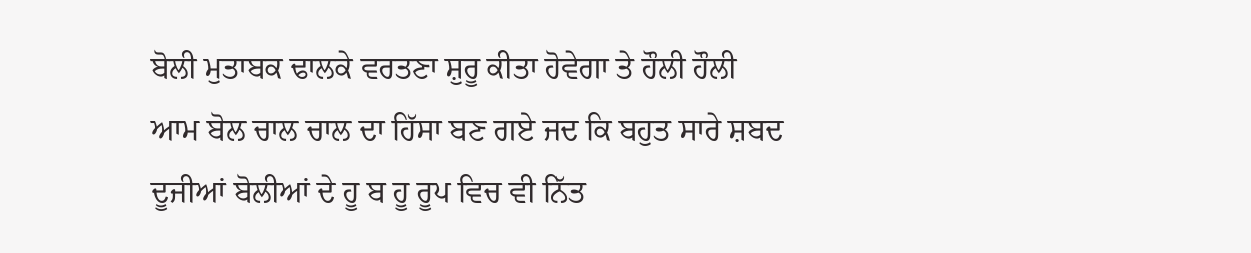ਬੋਲੀ ਮੁਤਾਬਕ ਢਾਲਕੇ ਵਰਤਣਾ ਸ਼ੁਰੂ ਕੀਤਾ ਹੋਵੇਗਾ ਤੇ ਹੌਲੀ ਹੌਲੀ ਆਮ ਬੋਲ ਚਾਲ ਚਾਲ ਦਾ ਹਿੱਸਾ ਬਣ ਗਏ ਜਦ ਕਿ ਬਹੁਤ ਸਾਰੇ ਸ਼ਬਦ ਦੂਜੀਆਂ ਬੋਲੀਆਂ ਦੇ ਹੂ ਬ ਹੂ ਰੂਪ ਵਿਚ ਵੀ ਨਿੱਤ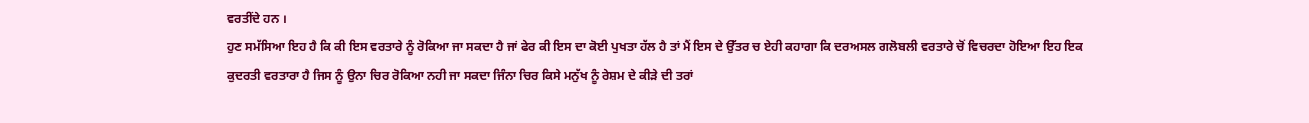ਵਰਤੀਂਦੇ ਹਨ ।
ਹੁਣ ਸਮੱਸਿਆ ਇਹ ਹੈ ਕਿ ਕੀ ਇਸ ਵਰਤਾਰੇ ਨੂੰ ਰੋਕਿਆ ਜਾ ਸਕਦਾ ਹੈ ਜਾਂ ਫੇਰ ਕੀ ਇਸ ਦਾ ਕੋਈ ਪੁਖਤਾ ਹੱਲ ਹੈ ਤਾਂ ਮੈਂ ਇਸ ਦੇ ਉੱਤਰ ਚ ਏਹੀ ਕਹਾਗਾ ਕਿ ਦਰਅਸਲ ਗਲੋਬਲੀ ਵਰਤਾਰੇ ਚੋਂ ਵਿਚਰਦਾ ਹੋਇਆ ਇਹ ਇਕ ਕੁਦਰਤੀ ਵਰਤਾਰਾ ਹੈ ਜਿਸ ਨੂੰ ਉਨਾ ਚਿਰ ਰੋਕਿਆ ਨਹੀ ਜਾ ਸਕਦਾ ਜਿੰਨਾ ਚਿਰ ਕਿਸੇ ਮਨੁੱਖ ਨੂੰ ਰੇਸ਼ਮ ਦੇ ਕੀੜੇ ਦੀ ਤਰਾਂ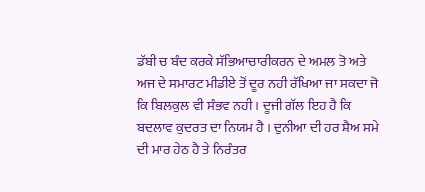ਡੱਬੀ ਚ ਬੰਦ ਕਰਕੇ ਸੱਭਿਆਚਾਰੀਕਰਨ ਦੇ ਅਮਲ ਤੋ ਅਤੇ ਅਜ ਦੇ ਸਮਾਰਟ ਮੀਡੀਏ ਤੋਂ ਦੂਰ ਨਹੀ ਰੱਖਿਆ ਜਾ ਸਕਦਾ ਜੋ ਕਿ ਬਿਲਕੁਲ ਵੀ ਸੰਭਵ ਨਹੀ । ਦੂਜੀ ਗੱਲ ਇਹ ਹੈ ਕਿ ਬਦਲਾਵ ਕੁਦਰਤ ਦਾ ਨਿਯਮ ਹੈ । ਦੁਨੀਆ ਦੀ ਹਰ ਸ਼ੈਅ ਸਮੇ ਦੀ ਮਾਰ ਹੇਠ ਹੈ ਤੇ ਨਿਰੰਤਰ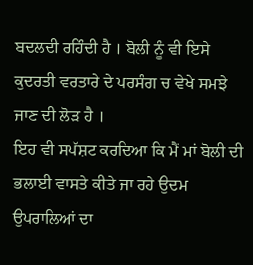ਬਦਲਦੀ ਰਹਿੰਦੀ ਹੈ । ਬੋਲੀ ਨੂੰ ਵੀ ਇਸੇ ਕੁਦਰਤੀ ਵਰਤਾਰੇ ਦੇ ਪਰਸੰਗ ਚ ਵੇਖੇ ਸਮਝੇ ਜਾਣ ਦੀ ਲੋੜ ਹੈ ।
ਇਹ ਵੀ ਸਪੱਸ਼ਟ ਕਰਦਿਆ ਕਿ ਮੈਂ ਮਾਂ ਬੋਲੀ ਦੀ ਭਲਾਈ ਵਾਸਤੇ ਕੀਤੇ ਜਾ ਰਹੇ ਉਦਮ ਉਪਰਾਲਿਆਂ ਦਾ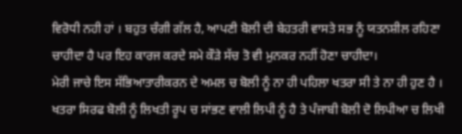ਵਿਰੋਧੀ ਨਹੀ ਹਾਂ । ਬਹੁਤ ਚੰਗੀ ਗੱਲ ਹੈ, ਆਪਣੀ ਬੋਲੀ ਦੀ ਬੇਹਤਰੀ ਵਾਸਤੇ ਸਭ ਨੂੰ ਯਤਨਸ਼ੀਲ ਰਹਿਣਾ ਚਾਹੀਦਾ ਹੈ ਪਰ ਇਹ ਕਾਰਜ ਕਰਦੇ ਸਮੇ ਕੌੜੇ ਸੱਚ ਤੋ ਵੀ ਮੁਨਕਰ ਨਹੀਂ ਹੋਣਾ ਚਾਹੀਦਾ।
ਮੇਰੀ ਜਾਚੇ ਇਸ ਸੱਭਿਆਤਾਰੀਕਰਨ ਦੇ ਅਮਲ ਚ ਬੋਲੀ ਨੂੰ ਨਾ ਹੀ ਪਹਿਲਾ ਖਤਰਾ ਸੀ ਤੇ ਨਾ ਹੀ ਹੁਣ ਹੈ । ਖਤਰਾ ਸਿਰਫ ਬੋਲੀ ਨੂੰ ਲਿਖਤੀ ਰੂਪ ਚ ਸਾਂਭਣ ਵਾਲੀ ਲਿਪੀ ਨੂੰ ਹੈ ਤੇ ਪੰਜਾਬੀ ਬੋਲੀ ਦੋ ਲਿਪੀਆ ਚ ਲਿਖੀ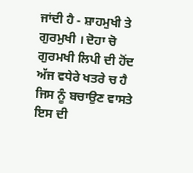ਜਾਂਦੀ ਹੈ - ਸ਼ਾਹਮੁਖੀ ਤੇ ਗੁਰਮੁਖੀ । ਦੋਹਾ ਚੋ ਗੁਰਮਖੀ ਲਿਪੀ ਦੀ ਹੋਂਦ ਅੱਜ ਵਧੇਰੇ ਖਤਰੇ ਚ ਹੈ ਜਿਸ ਨੂੰ ਬਚਾਉਣ ਵਾਸਤੇ ਇਸ ਦੀ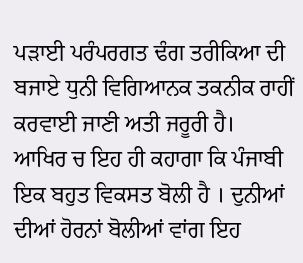ਪੜਾਈ ਪਰੰਪਰਗਤ ਢੰਗ ਤਰੀਕਿਆ ਦੀ ਬਜਾਏ ਧੁਨੀ ਵਿਗਿਆਨਕ ਤਕਨੀਕ ਰਾਹੀਂ ਕਰਵਾਈ ਜਾਣੀ ਅਤੀ ਜਰੂਰੀ ਹੈ।
ਆਖਿਰ ਚ ਇਹ ਹੀ ਕਹਾਗਾ ਕਿ ਪੰਜਾਬੀ ਇਕ ਬਹੁਤ ਵਿਕਸਤ ਬੋਲੀ ਹੈ । ਦੁਨੀਆਂ ਦੀਆਂ ਹੋਰਨਾਂ ਬੋਲੀਆਂ ਵਾਂਗ ਇਹ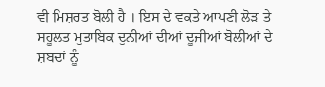ਵੀ ਮਿਸ਼ਰਤ ਬੋਲੀ ਹੈ । ਇਸ ਦੇ ਵਕਤੇ ਆਪਣੀ ਲੋੜ ਤੇ ਸਹੂਲਤ ਮੁਤਾਬਿਕ ਦੁਨੀਆਂ ਦੀਆਂ ਦੂਜੀਆਂ ਬੋਲੀਆਂ ਦੇ ਸ਼ਬਦਾਂ ਨੂੰ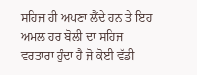ਸਹਿਜ ਹੀ ਅਪਣਾ ਲੈਂਦੇ ਹਨ ਤੇ ਇਹ ਅਮਲ ਹਰ ਬੋਲੀ ਦਾ ਸਹਿਜ ਵਰਤਾਰਾ ਹੁੰਦਾ ਹੈ ਜੋ ਕੋਈ ਵੱਡੀ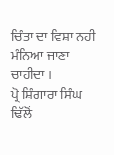ਚਿੰਤਾ ਦਾ ਵਿਸ਼ਾ ਨਹੀ ਮੰਨਿਆ ਜਾਣਾ ਚਾਹੀਦਾ ।
ਪ੍ਰੋ ਸ਼ਿੰਗਾਰਾ ਸਿੰਘ ਢਿੱਲੋਂ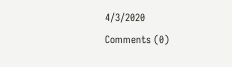4/3/2020
Comments (0)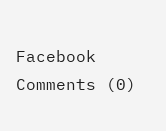Facebook Comments (0)